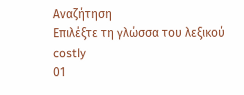Αναζήτηση
Επιλέξτε τη γλώσσα του λεξικού
costly
01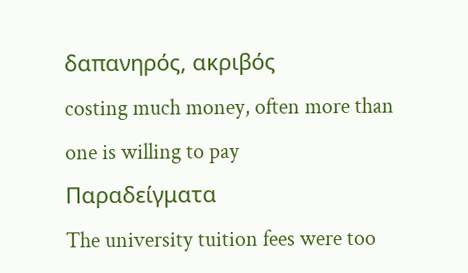δαπανηρός, ακριβός
costing much money, often more than one is willing to pay
Παραδείγματα
The university tuition fees were too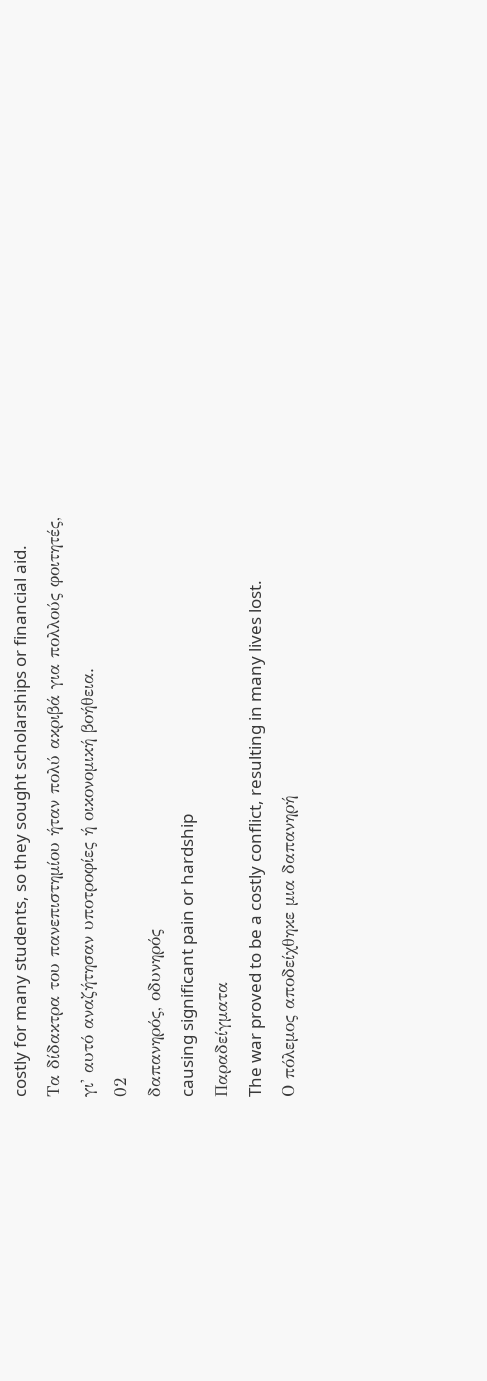costly for many students, so they sought scholarships or financial aid.
Τα δίδακτρα του πανεπιστημίου ήταν πολύ ακριβά για πολλούς φοιτητές, γι' αυτό αναζήτησαν υποτροφίες ή οικονομική βοήθεια.
02
δαπανηρός, οδυνηρός
causing significant pain or hardship
Παραδείγματα
The war proved to be a costly conflict, resulting in many lives lost.
Ο πόλεμος αποδείχθηκε μια δαπανηρή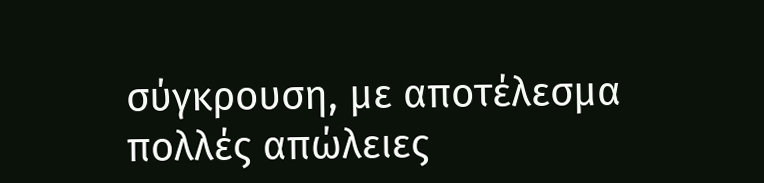σύγκρουση, με αποτέλεσμα πολλές απώλειες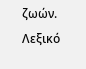ζωών.
Λεξικό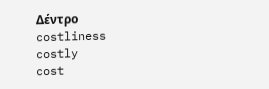Δέντρο
costliness
costly
cost